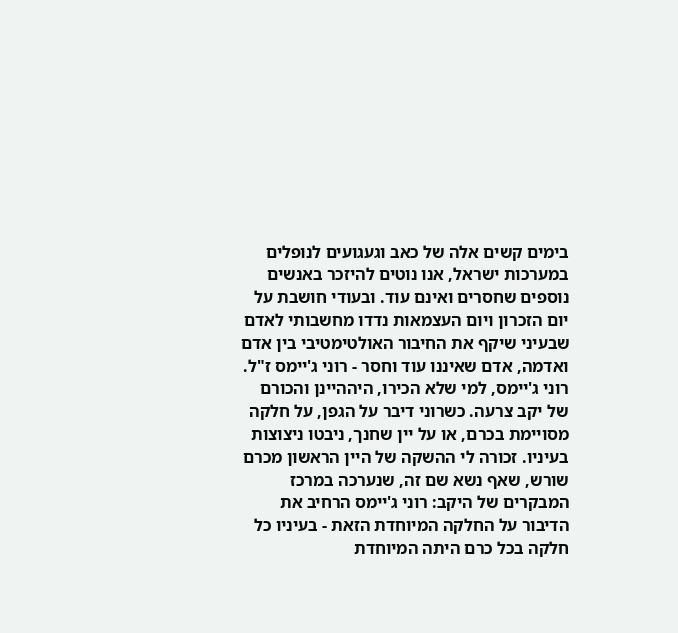בימים קשים אלה של כאב וגעגועים לנופלים במערכות ישראל, אנו נוטים להיזכר באנשים נוספים שחסרים ואינם עוד. ובעודי חושבת על יום הזכרון ויום העצמאות נדדו מחשבותי לאדם שבעיני שיקף את החיבור האולטימטיבי בין אדם ואדמה, אדם שאיננו עוד וחסר - רוני ג'יימס ז"ל. רוני ג'יימס, למי שלא הכירו, היההיינן והכורם של יקב צרעה. כשרוני דיבר על הגפן, על חלקה מסויימת בכרם, או על יין שחנך, ניבטו ניצוצות בעיניו. זכורה לי ההשקה של היין הראשון מכרם שורש, שאף נשא שם זה, שנערכה במרכז המבקרים של היקב: רוני ג'יימס הרחיב את הדיבור על החלקה המיוחדת הזאת - בעיניו כל חלקה בכל כרם היתה המיוחדת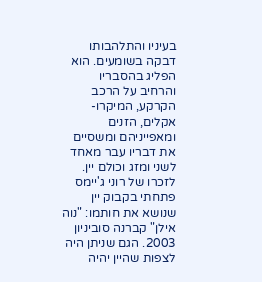בעיניו והתלהבותו דבקה בשומעים. הוא הפליג בהסבריו והרחיב על הרכב הקרקע, המיקרו-אקלים, הזנים ומאפייניהם ומשסיים את דבריו עבר מאחד לשני ומזג וכולם יין. לזכרו של רוני ג'יימס פתחתי בקבוק יין שנושא את חותמו: "נוה אילן" קברנה סוביניון 2003. הגם שניתן היה לצפות שהיין יהיה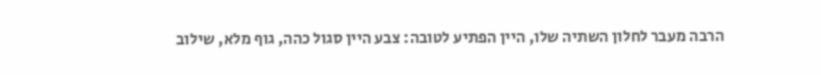הרבה מעבר לחלון השתיה שלו, היין הפתיע לטובה: צבע היין סגול כהה, גוף מלא, שילוב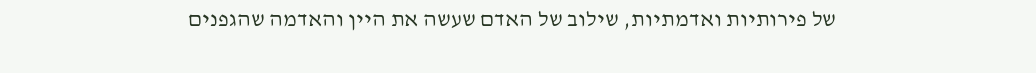של פירותיות ואדמתיות, שילוב של האדם שעשה את היין והאדמה שהגפנים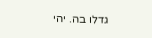גדלו בה. יהי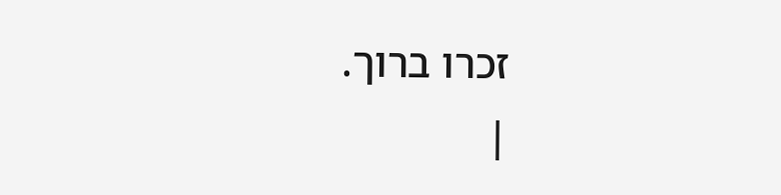זכרו ברוך.
|